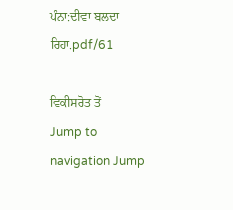ਪੰਨਾ:ਦੀਵਾ ਬਲਦਾ ਰਿਹਾ.pdf/61

ਵਿਕੀਸਰੋਤ ਤੋਂ
Jump to navigation Jump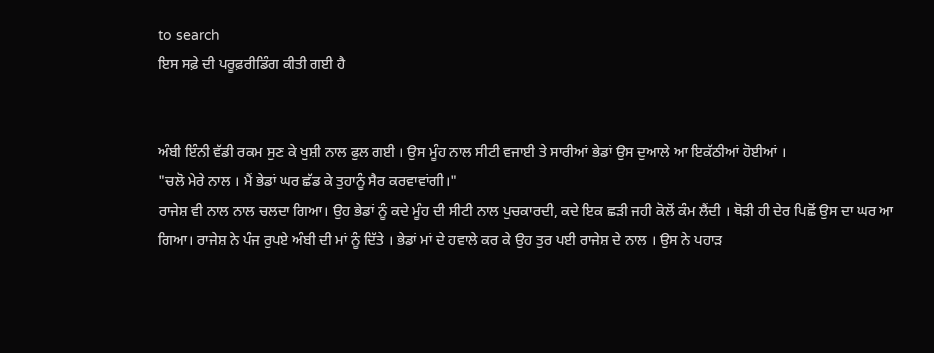to search
ਇਸ ਸਫ਼ੇ ਦੀ ਪਰੂਫ਼ਰੀਡਿੰਗ ਕੀਤੀ ਗਈ ਹੈ


ਅੰਬੀ ਇੰਨੀ ਵੱਡੀ ਰਕਮ ਸੁਣ ਕੇ ਖੁਸ਼ੀ ਨਾਲ ਫੁਲ ਗਈ । ਉਸ ਮੂੰਹ ਨਾਲ ਸੀਟੀ ਵਜਾਈ ਤੇ ਸਾਰੀਆਂ ਭੇਡਾਂ ਉਸ ਦੁਆਲੇ ਆ ਇਕੱਠੀਆਂ ਹੋਈਆਂ ।
"ਚਲੋ ਮੇਰੇ ਨਾਲ । ਮੈਂ ਭੇਡਾਂ ਘਰ ਛੱਡ ਕੇ ਤੁਹਾਨੂੰ ਸੈਰ ਕਰਵਾਵਾਂਗੀ।"
ਰਾਜੇਸ਼ ਵੀ ਨਾਲ ਨਾਲ ਚਲਦਾ ਗਿਆ। ਉਹ ਭੇਡਾਂ ਨੂੰ ਕਦੇ ਮੂੰਹ ਦੀ ਸੀਟੀ ਨਾਲ ਪੁਚਕਾਰਦੀ, ਕਦੇ ਇਕ ਛੜੀ ਜਹੀ ਕੋਲੋਂ ਕੰਮ ਲੈਂਦੀ । ਥੋੜੀ ਹੀ ਦੇਰ ਪਿਛੋਂ ਉਸ ਦਾ ਘਰ ਆ ਗਿਆ। ਰਾਜੇਸ਼ ਨੇ ਪੰਜ ਰੁਪਏ ਅੰਬੀ ਦੀ ਮਾਂ ਨੂੰ ਦਿੱਤੇ । ਭੇਡਾਂ ਮਾਂ ਦੇ ਹਵਾਲੇ ਕਰ ਕੇ ਉਹ ਤੁਰ ਪਈ ਰਾਜੇਸ਼ ਦੇ ਨਾਲ । ਉਸ ਨੇ ਪਹਾੜ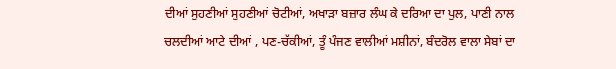ਦੀਆਂ ਸੁਹਣੀਆਂ ਸੁਹਣੀਆਂ ਚੋਟੀਆਂ, ਅਖਾੜਾ ਬਜ਼ਾਰ ਲੰਘ ਕੇ ਦਰਿਆ ਦਾ ਪੁਲ, ਪਾਣੀ ਨਾਲ ਚਲਦੀਆਂ ਆਟੇ ਦੀਆਂ , ਪਣ-ਚੱਕੀਆਂ, ਤੂੰ ਪੰਜਣ ਵਾਲੀਆਂ ਮਸ਼ੀਨਾਂ, ਬੰਦਰੋਲ ਵਾਲਾ ਸੇਬਾਂ ਦਾ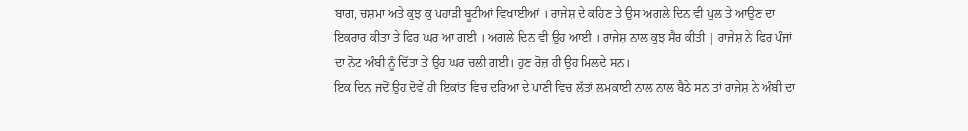ਬਾਗ, ਚਸ਼ਮਾ ਅਤੇ ਕੁਝ ਕੁ ਪਹਾੜੀ ਬੂਟੀਆਂ ਵਿਖਾਈਆਂ । ਰਾਜੇਸ਼ ਦੇ ਕਹਿਣ ਤੇ ਉਸ ਅਗਲੇ ਦਿਨ ਵੀ ਪੁਲ ਤੇ ਆਉਣ ਦਾ ਇਕਰਾਰ ਕੀਤਾ ਤੇ ਫਿਰ ਘਰ ਆ ਗਈ । ਅਗਲੇ ਦਿਨ ਵੀ ਉਹ ਆਈ । ਰਾਜੇਸ਼ ਨਾਲ ਕੁਝ ਸੈਰ ਕੀਤੀ | ਰਾਜੇਸ਼ ਨੇ ਫਿਰ ਪੰਜਾਂ ਦਾ ਨੋਟ ਅੰਬੀ ਨੂੰ ਦਿੱਤਾ ਤੇ ਉਹ ਘਰ ਚਲੀ ਗਈ। ਹੁਣ ਰੋਜ਼ ਹੀ ਉਹ ਮਿਲਦੇ ਸਨ।
ਇਕ ਦਿਨ ਜਦੋਂ ਉਹ ਦੋਵੇਂ ਹੀ ਇਕਾਂਤ ਵਿਚ ਦਰਿਆ ਦੇ ਪਾਣੀ ਵਿਚ ਲੱਤਾਂ ਲਮਕਾਈ ਨਾਲ ਨਾਲ ਬੈਠੇ ਸਨ ਤਾਂ ਰਾਜੇਸ਼ ਨੇ ਅੰਬੀ ਦਾ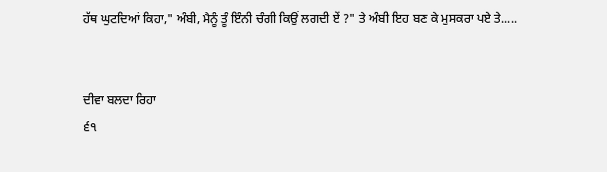ਹੱਥ ਘੁਟਦਿਆਂ ਕਿਹਾ," ਅੰਬੀ, ਮੈਨੂੰ ਤੂੰ ਇੰਨੀ ਚੰਗੀ ਕਿਉਂ ਲਗਦੀ ਏਂ ?" ਤੇ ਅੰਬੀ ਇਹ ਬਣ ਕੇ ਮੁਸਕਰਾ ਪਏ ਤੇ.....


ਦੀਵਾ ਬਲਦਾ ਰਿਹਾ
੬੧